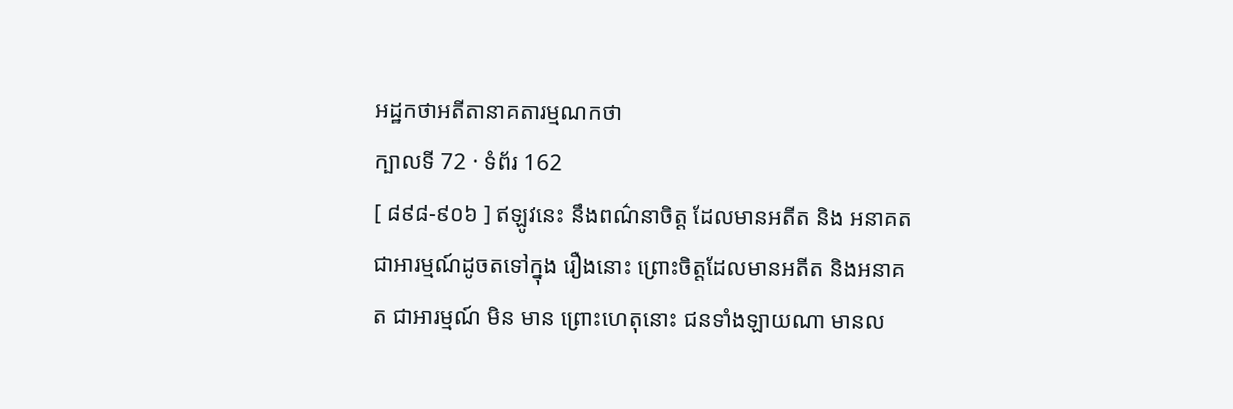អដ្ឋកថាអតីតានាគតារម្មណកថា
ក្បាលទី 72 · ទំព័រ 162
[ ៨៩៨-៩០៦ ] ឥឡូវនេះ នឹងពណ៌នាចិត្ត ដែលមានអតីត និង អនាគត ជាអារម្មណ៍ដូចតទៅក្នុង រឿងនោះ ព្រោះចិត្តដែលមានអតីត និងអនាគត ជាអារម្មណ៍ មិន មាន ព្រោះហេតុនោះ ជនទាំងឡាយណា មានល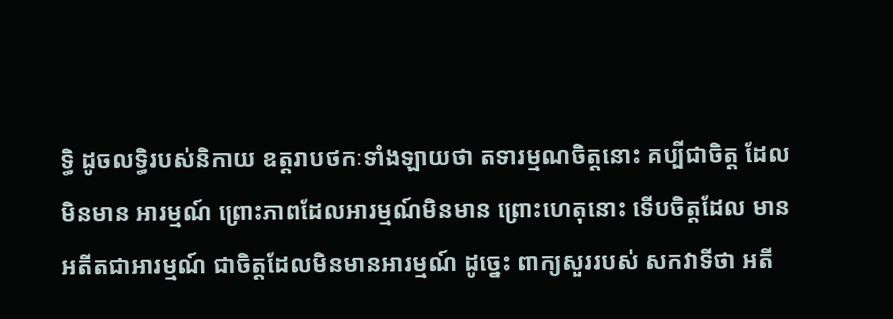ទ្ធិ ដូចលទ្ធិរបស់និកាយ ឧត្តរាបថកៈទាំងឡាយថា តទារម្មណចិត្តនោះ គប្បីជាចិត្ត ដែលមិនមាន អារម្មណ៍ ព្រោះភាពដែលអារម្មណ៍មិនមាន ព្រោះហេតុនោះ ទើបចិត្តដែល មានអតីតជាអារម្មណ៍ ជាចិត្តដែលមិនមានអារម្មណ៍ ដូច្នេះ ពាក្យសួររបស់ សកវាទីថា អតី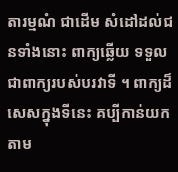តារម្មណំ ជាដើម សំដៅដល់ជនទាំងនោះ ពាក្យឆ្លើយ ទទួល ជាពាក្យរបស់បរវាទី ។ ពាក្យដ៏សេសក្នុងទីនេះ គប្បីកាន់យកតាម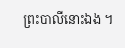ព្រះបាលីនោះឯង ។